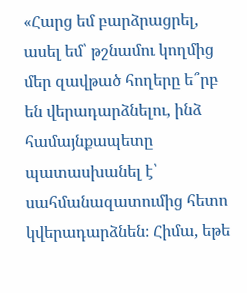«Հարց եմ բարձրացրել, ասել եմ՝ թշնամու կողմից մեր զավթած հողերը ե՞րբ են վերադարձնելու, ինձ համայնքապետը պատասխանել է՝ սահմանազատումից հետո կվերադարձնեն։ Հիմա, եթե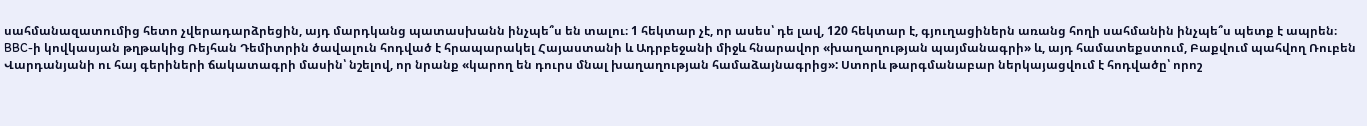սահմանազատումից հետո չվերադարձրեցին, այդ մարդկանց պատասխանն ինչպե՞ս են տալու։ 1 հեկտար չէ, որ ասես՝ դե լավ, 120 հեկտար է, գյուղացիներն առանց հողի սահմանին ինչպե՞ս պետք է ապրեն։
BBC-ի կովկասյան թղթակից Ռեյհան Դեմիտրին ծավալուն հոդված է հրապարակել Հայաստանի և Ադրբեջանի միջև հնարավոր «խաղաղության պայմանագրի» և, այդ համատեքստում, Բաքվում պահվող Ռուբեն Վարդանյանի ու հայ գերիների ճակատագրի մասին՝ նշելով, որ նրանք «կարող են դուրս մնալ խաղաղության համաձայնագրից»: Ստորև թարգմանաբար ներկայացվում է հոդվածը՝ որոշ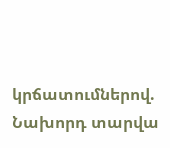կրճատումներով.
Նախորդ տարվա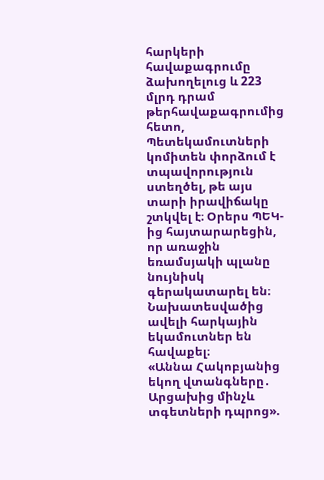հարկերի հավաքագրումը ձախողելուց և 223 մլրդ դրամ թերհավաքագրումից հետո, Պետեկամուտների կոմիտեն փորձում է տպավորություն ստեղծել, թե այս տարի իրավիճակը շտկվել է։ Օրերս ՊԵԿ-ից հայտարարեցին, որ առաջին եռամսյակի պլանը նույնիսկ գերակատարել են։ Նախատեսվածից ավելի հարկային եկամուտներ են հավաքել։
«Աննա Հակոբյանից եկող վտանգները․ Արցախից մինչև տգետների դպրոց».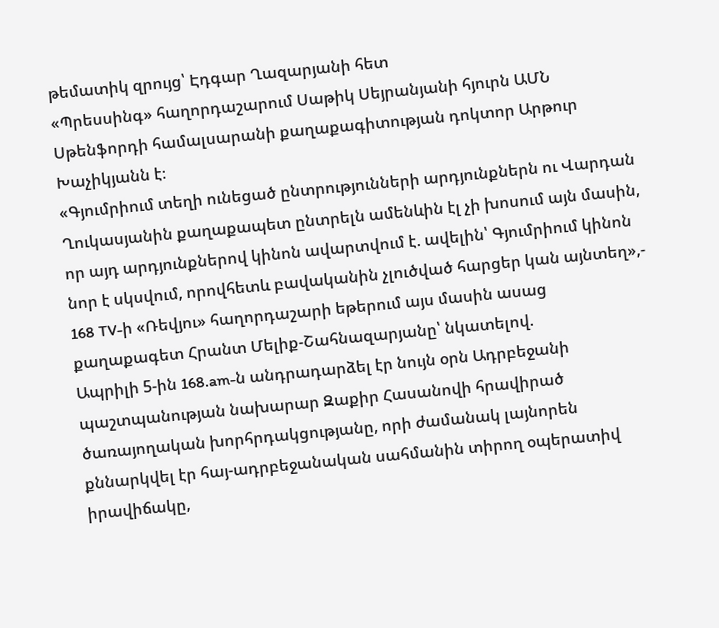թեմատիկ զրույց՝ Էդգար Ղազարյանի հետ
«Պրեսսինգ» հաղորդաշարում Սաթիկ Սեյրանյանի հյուրն ԱՄՆ Սթենֆորդի համալսարանի քաղաքագիտության դոկտոր Արթուր Խաչիկյանն է։
«Գյումրիում տեղի ունեցած ընտրությունների արդյունքներն ու Վարդան Ղուկասյանին քաղաքապետ ընտրելն ամենևին էլ չի խոսում այն մասին, որ այդ արդյունքներով կինոն ավարտվում է. ավելին՝ Գյումրիում կինոն նոր է սկսվում, որովհետև բավականին չլուծված հարցեր կան այնտեղ»,- 168 TV-ի «Ռեվյու» հաղորդաշարի եթերում այս մասին ասաց քաղաքագետ Հրանտ Մելիք-Շահնազարյանը՝ նկատելով.
Ապրիլի 5-ին 168.am-ն անդրադարձել էր նույն օրն Ադրբեջանի պաշտպանության նախարար Զաքիր Հասանովի հրավիրած ծառայողական խորհրդակցությանը, որի ժամանակ լայնորեն քննարկվել էր հայ-ադրբեջանական սահմանին տիրող օպերատիվ իրավիճակը,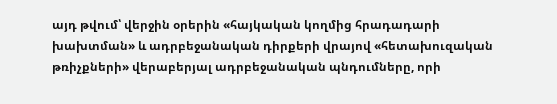այդ թվում՝ վերջին օրերին «հայկական կողմից հրադադարի խախտման» և ադրբեջանական դիրքերի վրայով «հետախուզական թռիչքների» վերաբերյալ ադրբեջանական պնդումները, որի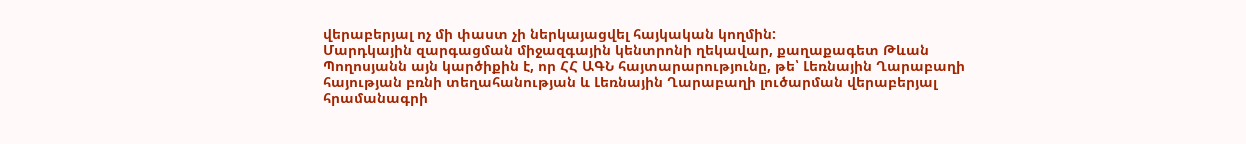վերաբերյալ ոչ մի փաստ չի ներկայացվել հայկական կողմին:
Մարդկային զարգացման միջազգային կենտրոնի ղեկավար, քաղաքագետ Թևան Պողոսյանն այն կարծիքին է, որ ՀՀ ԱԳՆ հայտարարությունը, թե՝ Լեռնային Ղարաբաղի հայության բռնի տեղահանության և Լեռնային Ղարաբաղի լուծարման վերաբերյալ հրամանագրի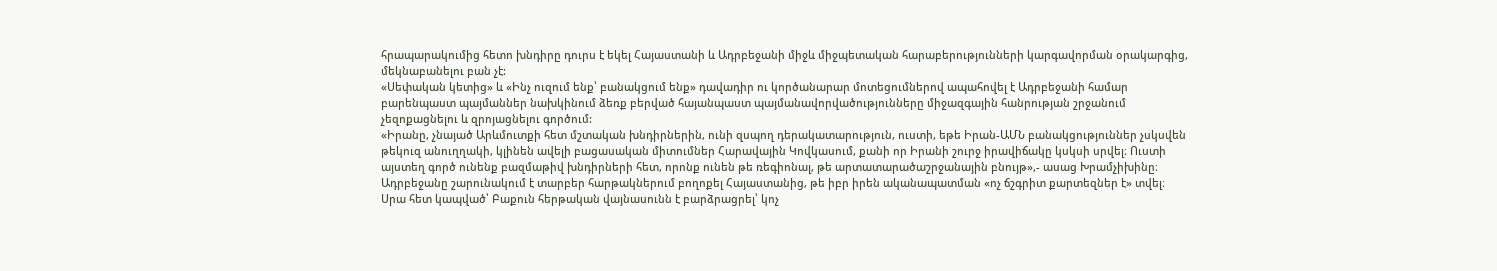հրապարակումից հետո խնդիրը դուրս է եկել Հայաստանի և Ադրբեջանի միջև միջպետական հարաբերությունների կարգավորման օրակարգից, մեկնաբանելու բան չէ:
«Սեփական կետից» և «Ինչ ուզում ենք՝ բանակցում ենք» դավադիր ու կործանարար մոտեցումներով ապահովել է Ադրբեջանի համար բարենպաստ պայմաններ նախկինում ձեռք բերված հայանպաստ պայմանավորվածությունները միջազգային հանրության շրջանում չեզոքացնելու և զրոյացնելու գործում:
«Իրանը, չնայած Արևմուտքի հետ մշտական խնդիրներին, ունի զսպող դերակատարություն, ուստի, եթե Իրան-ԱՄՆ բանակցություններ չսկսվեն թեկուզ անուղղակի, կլինեն ավելի բացասական միտումներ Հարավային Կովկասում, քանի որ Իրանի շուրջ իրավիճակը կսկսի սրվել։ Ուստի այստեղ գործ ունենք բազմաթիվ խնդիրների հետ, որոնք ունեն թե ռեգիոնալ, թե արտատարածաշրջանային բնույթ»,- ասաց Խրամչիխինը։
Ադրբեջանը շարունակում է տարբեր հարթակներում բողոքել Հայաստանից, թե իբր իրեն ականապատման «ոչ ճշգրիտ քարտեզներ է» տվել։ Սրա հետ կապված՝ Բաքուն հերթական վայնասունն է բարձրացրել՝ կոչ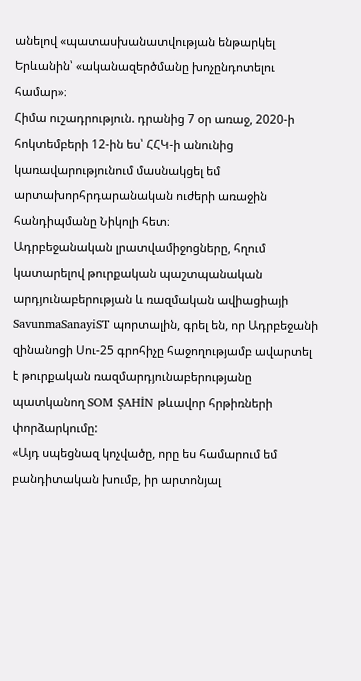անելով «պատասխանատվության ենթարկել Երևանին՝ «ականազերծմանը խոչընդոտելու համար»։
Հիմա ուշադրություն. դրանից 7 օր առաջ, 2020-ի հոկտեմբերի 12-ին ես՝ ՀՀԿ-ի անունից կառավարությունում մասնակցել եմ արտախորհրդարանական ուժերի առաջին հանդիպմանը Նիկոլի հետ։
Ադրբեջանական լրատվամիջոցները, հղում կատարելով թուրքական պաշտպանական արդյունաբերության և ռազմական ավիացիայի SavunmaSanayiST պորտալին, գրել են, որ Ադրբեջանի զինանոցի Սու-25 գրոհիչը հաջողությամբ ավարտել է թուրքական ռազմարդյունաբերությանը պատկանող SOM ŞAHİN թևավոր հրթիռների փորձարկումը:
«Այդ սպեցնազ կոչվածը, որը ես համարում եմ բանդիտական խումբ, իր արտոնյալ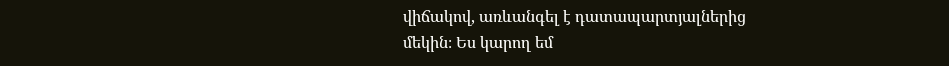վիճակով, առևանգել է դատապարտյալներից մեկին։ Ես կարող եմ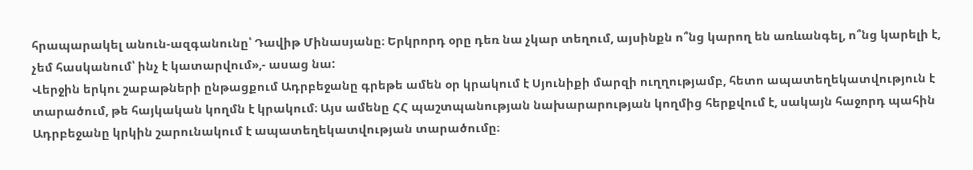հրապարակել անուն-ազգանունը՝ Դավիթ Մինասյանը։ Երկրորդ օրը դեռ նա չկար տեղում, այսինքն ո՞նց կարող են առևանգել, ո՞նց կարելի է, չեմ հասկանում՝ ինչ է կատարվում»,- ասաց նա:
Վերջին երկու շաբաթների ընթացքում Ադրբեջանը գրեթե ամեն օր կրակում է Սյունիքի մարզի ուղղությամբ, հետո ապատեղեկատվություն է տարածում, թե հայկական կողմն է կրակում։ Այս ամենը ՀՀ պաշտպանության նախարարության կողմից հերքվում է, սակայն հաջորդ պահին Ադրբեջանը կրկին շարունակում է ապատեղեկատվության տարածումը։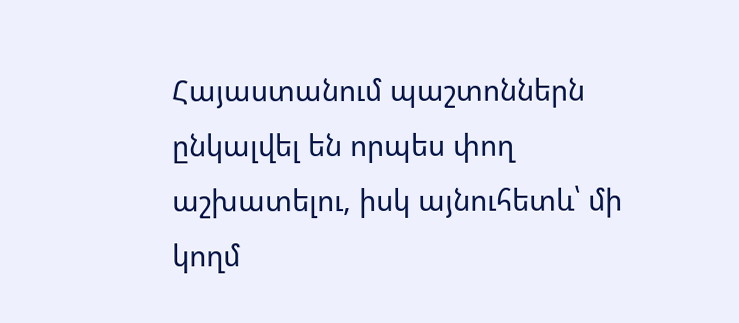Հայաստանում պաշտոններն ընկալվել են որպես փող աշխատելու, իսկ այնուհետև՝ մի կողմ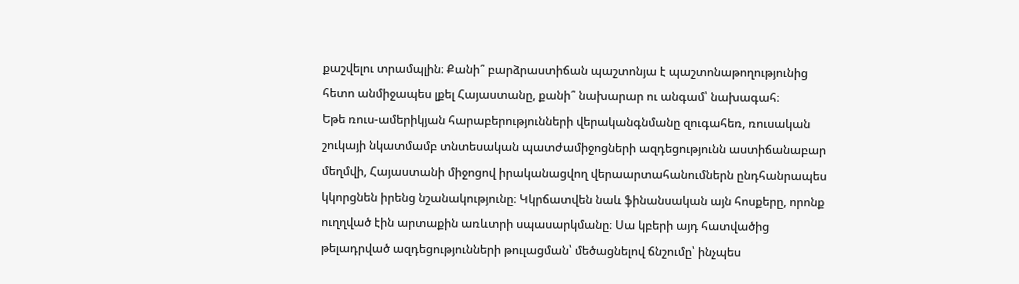քաշվելու տրամպլին։ Քանի՞ բարձրաստիճան պաշտոնյա է պաշտոնաթողությունից հետո անմիջապես լքել Հայաստանը, քանի՞ նախարար ու անգամ՝ նախագահ։
Եթե ռուս-ամերիկյան հարաբերությունների վերականգնմանը զուգահեռ, ռուսական շուկայի նկատմամբ տնտեսական պատժամիջոցների ազդեցությունն աստիճանաբար մեղմվի, Հայաստանի միջոցով իրականացվող վերաարտահանումներն ընդհանրապես կկորցնեն իրենց նշանակությունը։ Կկրճատվեն նաև ֆինանսական այն հոսքերը, որոնք ուղղված էին արտաքին առևտրի սպասարկմանը։ Սա կբերի այդ հատվածից թելադրված ազդեցությունների թուլացման՝ մեծացնելով ճնշումը՝ ինչպես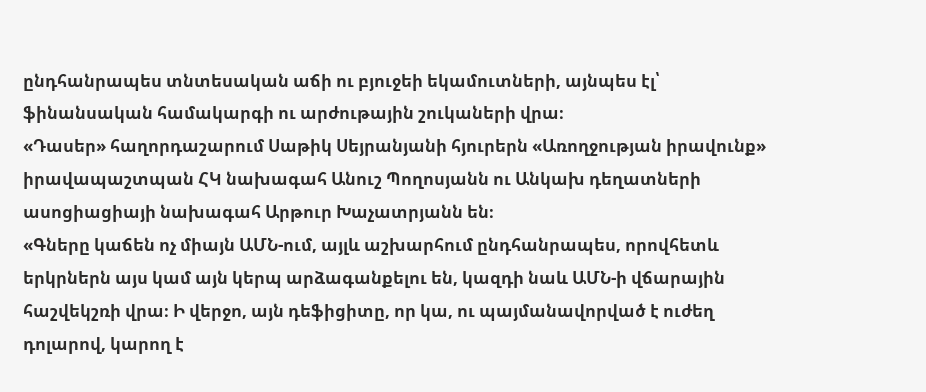ընդհանրապես տնտեսական աճի ու բյուջեի եկամուտների, այնպես էլ՝ ֆինանսական համակարգի ու արժութային շուկաների վրա։
«Դասեր» հաղորդաշարում Սաթիկ Սեյրանյանի հյուրերն «Առողջության իրավունք» իրավապաշտպան ՀԿ նախագահ Անուշ Պողոսյանն ու Անկախ դեղատների ասոցիացիայի նախագահ Արթուր Խաչատրյանն են։
«Գները կաճեն ոչ միայն ԱՄՆ-ում, այլև աշխարհում ընդհանրապես, որովհետև երկրներն այս կամ այն կերպ արձագանքելու են, կազդի նաև ԱՄՆ-ի վճարային հաշվեկշռի վրա։ Ի վերջո, այն դեֆիցիտը, որ կա, ու պայմանավորված է ուժեղ դոլարով, կարող է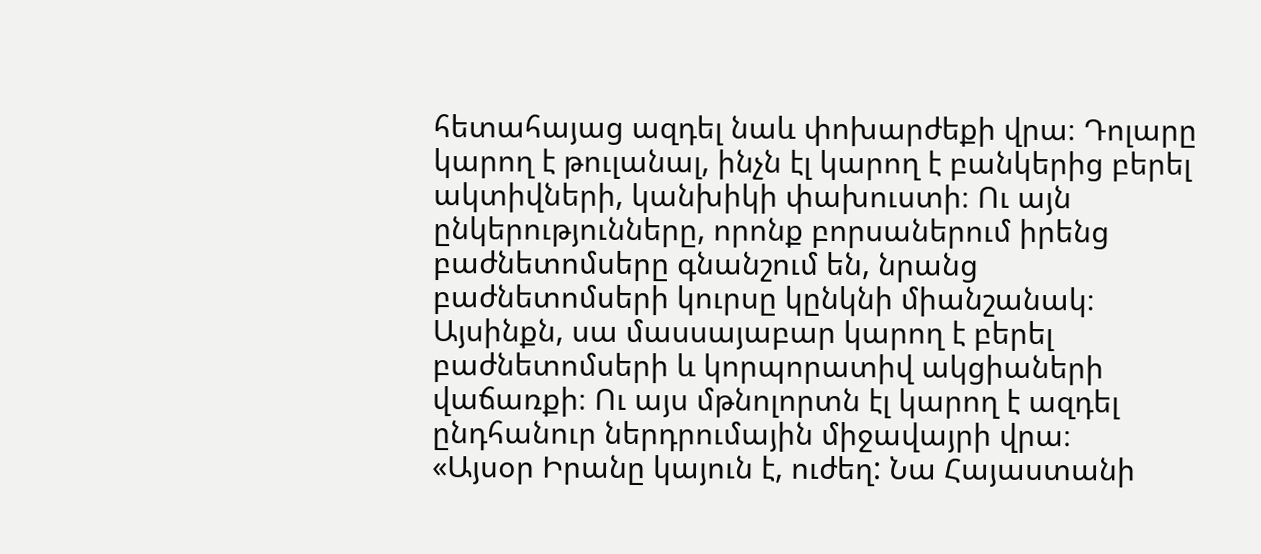հետահայաց ազդել նաև փոխարժեքի վրա։ Դոլարը կարող է թուլանալ, ինչն էլ կարող է բանկերից բերել ակտիվների, կանխիկի փախուստի։ Ու այն ընկերությունները, որոնք բորսաներում իրենց բաժնետոմսերը գնանշում են, նրանց բաժնետոմսերի կուրսը կընկնի միանշանակ։ Այսինքն, սա մասսայաբար կարող է բերել բաժնետոմսերի և կորպորատիվ ակցիաների վաճառքի։ Ու այս մթնոլորտն էլ կարող է ազդել ընդհանուր ներդրումային միջավայրի վրա։
«Այսօր Իրանը կայուն է, ուժեղ: Նա Հայաստանի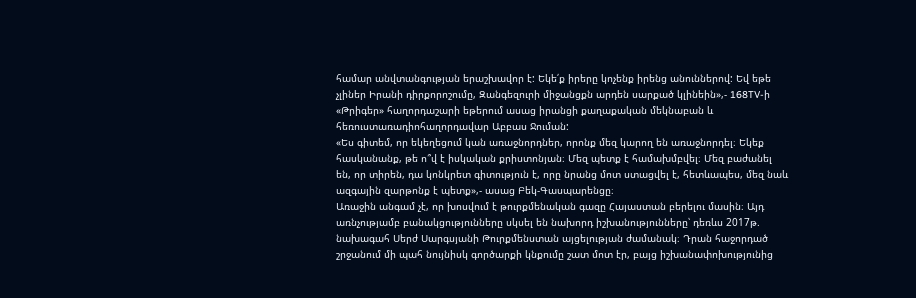համար անվտանգության երաշխավոր է: Եկե՛ք իրերը կոչենք իրենց անուններով: Եվ եթե չլիներ Իրանի դիրքորոշումը, Զանգեզուրի միջանցքն արդեն սարքած կլինեին»,- 168TV-ի «Թրիգեր» հաղորդաշարի եթերում ասաց իրանցի քաղաքական մեկնաբան և հեռուստառադիոհաղորդավար Աբբաս Ջուման:
«Ես գիտեմ, որ եկեղեցում կան առաջնորդներ, որոնք մեզ կարող են առաջնորդել։ Եկեք հասկանանք, թե ո՞վ է իսկական քրիստոնյան։ Մեզ պետք է համախմբվել։ Մեզ բաժանել են, որ տիրեն, դա կոնկրետ գիտություն է, որը նրանց մոտ ստացվել է, հետևապես, մեզ նաև ազգային զարթոնք է պետք»,- ասաց Բեկ-Գասպարենցը։
Առաջին անգամ չէ, որ խոսվում է թուրքմենական գազը Հայաստան բերելու մասին։ Այդ առնչությամբ բանակցությունները սկսել են նախորդ իշխանությունները՝ դեռևս 2017թ. նախագահ Սերժ Սարգսյանի Թուրքմենստան այցելության ժամանակ։ Դրան հաջորդած շրջանում մի պահ նույնիսկ գործարքի կնքումը շատ մոտ էր, բայց իշխանափոխությունից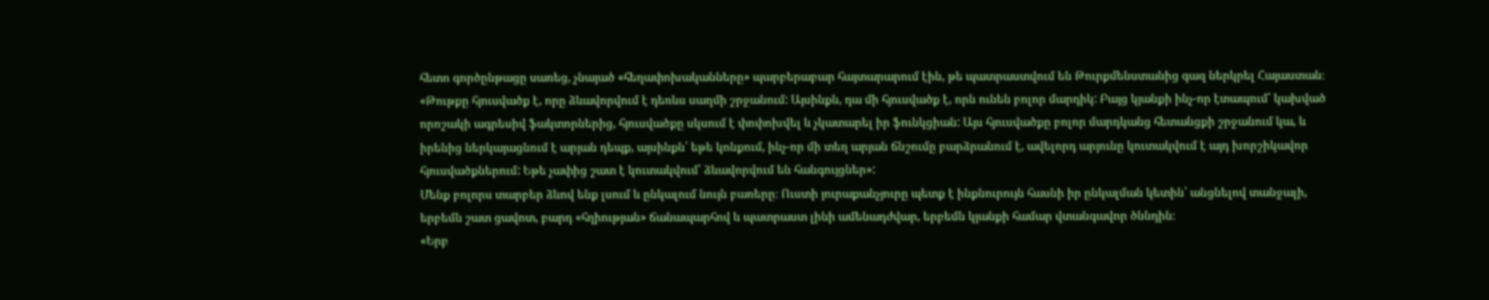հետո գործընթացը սառեց, չնայած «հեղափոխականները» պարբերաբար հայտարարում էին, թե պատրաստվում են Թուրքմենստանից գազ ներկրել Հայաստան։
«Թութքը հյուսվածք է, որը ձևավորվում է դեռևս սաղմի շրջանում: Այսինքն, դա մի հյուսվածք է, որն ունեն բոլոր մարդիկ: Բայց կյանքի ինչ-որ էտապում՝ կախված որոշակի ագրեսիվ ֆակտորներից, հյուսվածքը սկսում է փոփոխվել և չկատարել իր ֆունկցիան: Այս հյուսվածքը բոլոր մարդկանց հետանցքի շրջանում կա, և իրենից ներկայացնում է արյան դեպք, այսինքն՝ եթե կոնքում, ինչ-որ մի տեղ արյան ճնշումը բարձրանում է, ավելորդ արյունը կուտակվում է այդ խորշիկավոր հյուսվածքներում: Եթե չափից շատ է կուտակվում՝ ձևավորվում են հանգույցներ»:
Մենք բոլորս տարբեր ձևով ենք լսում և ընկալում նույն բառերը։ Ուստի յուրաքանչյուրը պետք է ինքնուրույն հասնի իր ընկալման կետին՝ անցնելով տանջալի, երբեմն շատ ցավոտ, բարդ «հղիության» ճանապարհով և պատրաստ լինի ամենադժվար, երբեմն կյանքի համար վտանգավոր ծննդին։
«Երբ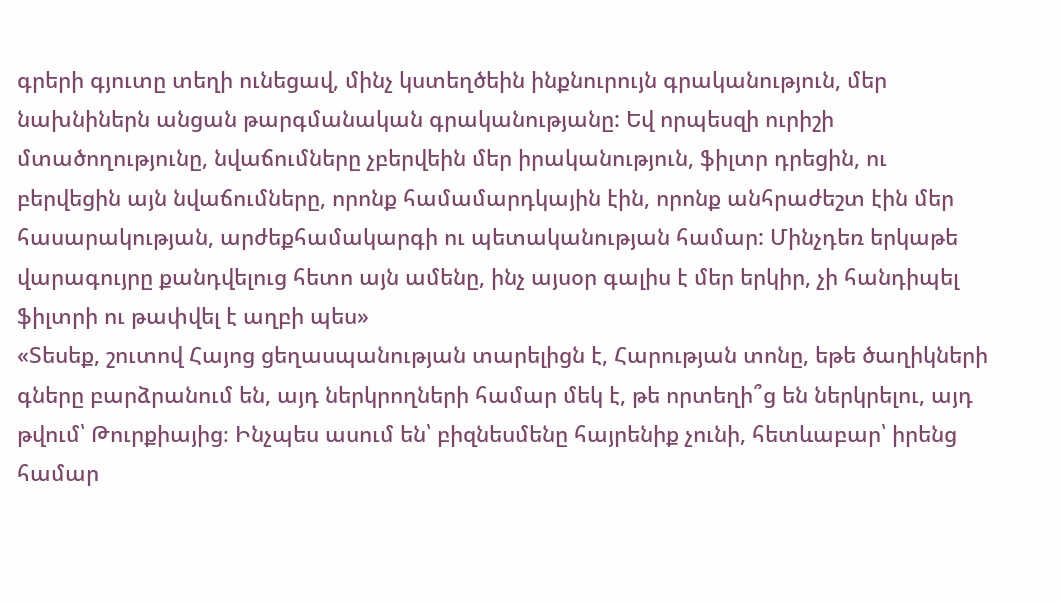գրերի գյուտը տեղի ունեցավ, մինչ կստեղծեին ինքնուրույն գրականություն, մեր նախնիներն անցան թարգմանական գրականությանը: Եվ որպեսզի ուրիշի մտածողությունը, նվաճումները չբերվեին մեր իրականություն, ֆիլտր դրեցին, ու բերվեցին այն նվաճումները, որոնք համամարդկային էին, որոնք անհրաժեշտ էին մեր հասարակության, արժեքհամակարգի ու պետականության համար: Մինչդեռ երկաթե վարագույրը քանդվելուց հետո այն ամենը, ինչ այսօր գալիս է մեր երկիր, չի հանդիպել ֆիլտրի ու թափվել է աղբի պես»
«Տեսեք, շուտով Հայոց ցեղասպանության տարելիցն է, Հարության տոնը, եթե ծաղիկների գները բարձրանում են, այդ ներկրողների համար մեկ է, թե որտեղի՞ց են ներկրելու, այդ թվում՝ Թուրքիայից։ Ինչպես ասում են՝ բիզնեսմենը հայրենիք չունի, հետևաբար՝ իրենց համար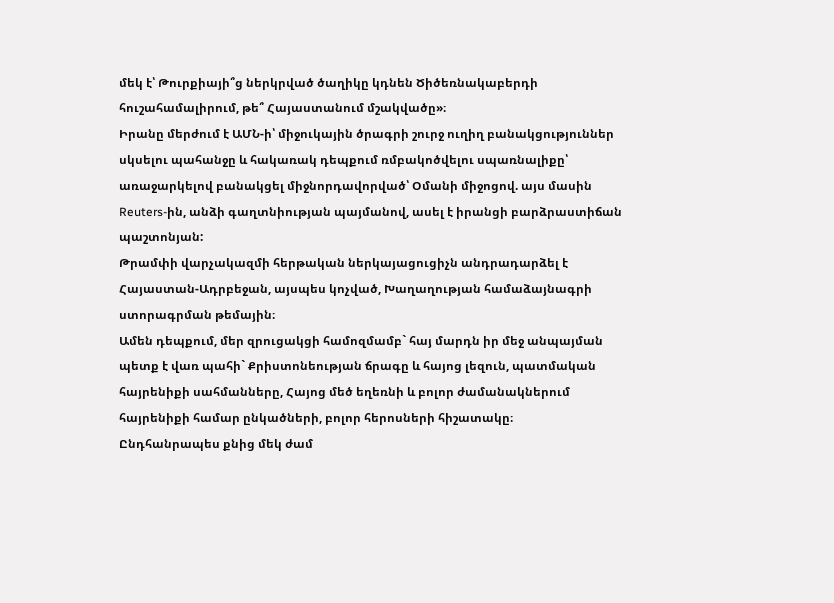մեկ է՝ Թուրքիայի՞ց ներկրված ծաղիկը կդնեն Ծիծեռնակաբերդի հուշահամալիրում, թե՞ Հայաստանում մշակվածը»։
Իրանը մերժում է ԱՄՆ-ի՝ միջուկային ծրագրի շուրջ ուղիղ բանակցություններ սկսելու պահանջը և հակառակ դեպքում ռմբակոծվելու սպառնալիքը՝ առաջարկելով բանակցել միջնորդավորված՝ Օմանի միջոցով. այս մասին Reuters-ին, անձի գաղտնիության պայմանով, ասել է իրանցի բարձրաստիճան պաշտոնյան:
Թրամփի վարչակազմի հերթական ներկայացուցիչն անդրադարձել է Հայաստան-Ադրբեջան, այսպես կոչված, Խաղաղության համաձայնագրի ստորագրման թեմային։
Ամեն դեպքում, մեր զրուցակցի համոզմամբ` հայ մարդն իր մեջ անպայման պետք է վառ պահի` Քրիստոնեության ճրագը և հայոց լեզուն, պատմական հայրենիքի սահմանները, Հայոց մեծ եղեռնի և բոլոր ժամանակներում հայրենիքի համար ընկածների, բոլոր հերոսների հիշատակը։
Ընդհանրապես քնից մեկ ժամ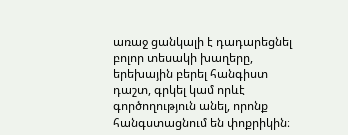առաջ ցանկալի է դադարեցնել բոլոր տեսակի խաղերը, երեխային բերել հանգիստ դաշտ, գրկել կամ որևէ գործողություն անել, որոնք հանգստացնում են փոքրիկին։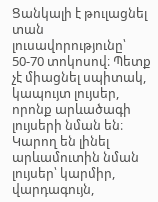Ցանկալի է թուլացնել տան լուսավորությունը՝ 50-70 տոկոսով։ Պետք չէ միացնել սպիտակ, կապույտ լույսեր, որոնք արևածագի լույսերի նման են։ Կարող են լինել արևամուտին նման լույսեր՝ կարմիր, վարդագույն,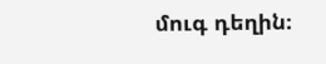մուգ դեղին։